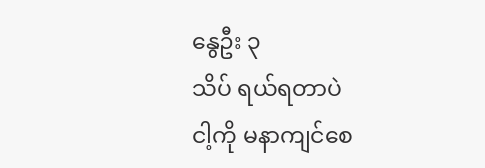နွေဦး ၃
သိပ် ရယ်ရတာပဲ
ငါ့ကို မနာကျင်စေ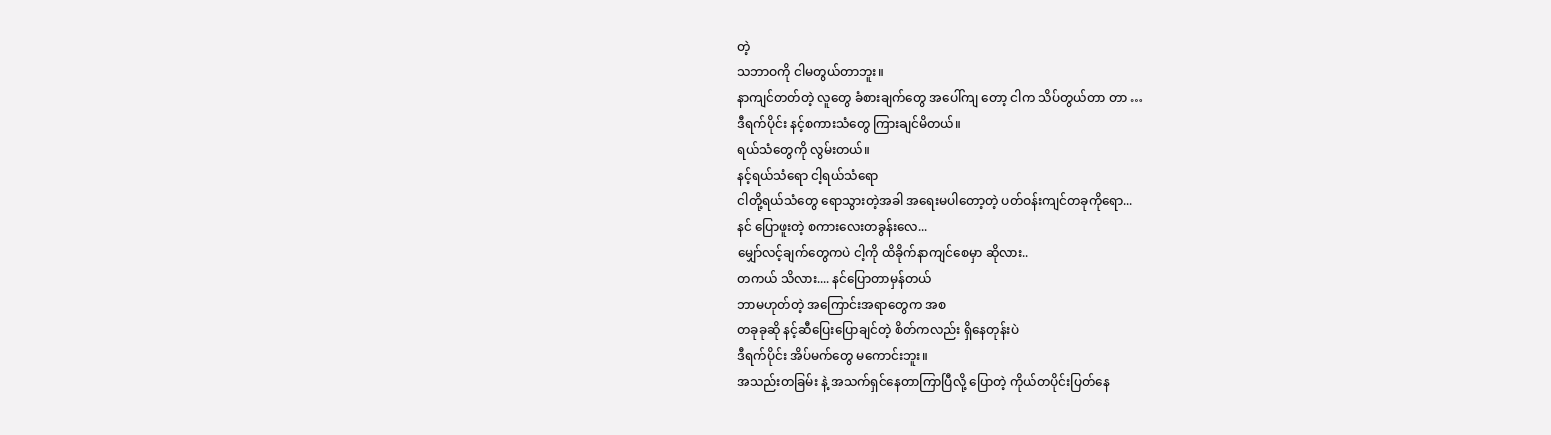တဲ့
သဘာဝကို ငါမတွယ်တာဘူး။
နာကျင်တတ်တဲ့ လူတွေ ခံစားချက်တွေ အပေါ်ကျ တော့ ငါက သိပ်တွယ်တာ တာ …
ဒီရက်ပိုင်း နင့်စကားသံတွေ ကြားချင်မိတယ်။
ရယ်သံတွေကို လွမ်းတယ်။
နင့်ရယ်သံရော ငါ့ရယ်သံရော
ငါတို့ရယ်သံတွေ ရောသွားတဲ့အခါ အရေးမပါတော့တဲ့ ပတ်ဝန်းကျင်တခုကိုရော...
နင် ပြောဖူးတဲ့ စကားလေးတခွန်းလေ...
မျှော်လင့်ချက်တွေကပဲ ငါ့ကို ထိခိုက်နာကျင်စေမှာ ဆိုလား..
တကယ် သိလား.... နင်ပြောတာမှန်တယ်
ဘာမဟုတ်တဲ့ အကြောင်းအရာတွေက အစ
တခုခုဆို နင့်ဆီပြေးပြောချင်တဲ့ စိတ်ကလည်း ရှိနေတုန်းပဲ
ဒီရက်ပိုင်း အိပ်မက်တွေ မကောင်းဘူး။
အသည်းတခြမ်း နဲ့ အသက်ရှင်နေတာကြာပြီလို့ ပြောတဲ့ ကိုယ်တပိုင်းပြတ်နေ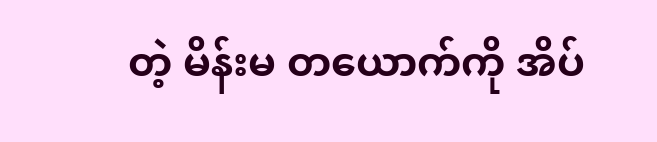တဲ့ မိန်းမ တယောက်ကို အိပ်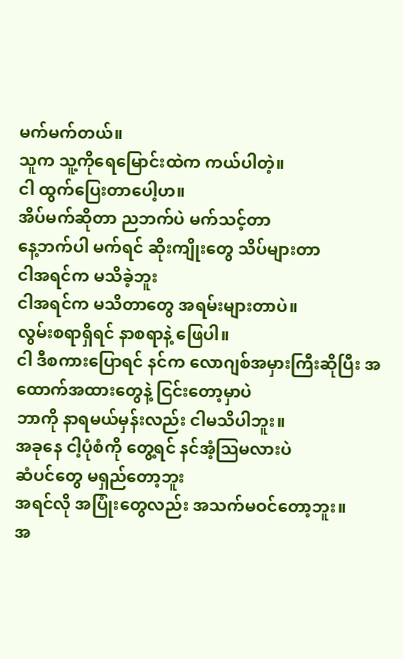မက်မက်တယ်။
သူက သူ့ကိုရေမြောင်းထဲက ကယ်ပါတဲ့။
ငါ ထွက်ပြေးတာပေါ့ဟ။
အိပ်မက်ဆိုတာ ညဘက်ပဲ မက်သင့်တာ
နေ့ဘက်ပါ မက်ရင် ဆိုးကျိုးတွေ သိပ်များတာ
ငါအရင်က မသိခဲ့ဘူး
ငါအရင်က မသိတာတွေ အရမ်းများတာပဲ။
လွမ်းစရာရှိရင် နာစရာနဲ့ ဖြေပါ။
ငါ ဒီစကားပြောရင် နင်က လောဂျစ်အမှားကြီးဆိုပြီး အထောက်အထားတွေနဲ့ ငြင်းတော့မှာပဲ
ဘာကို နာရမယ်မှန်းလည်း ငါမသိပါဘူး။
အခုနေ ငါ့ပုံစံကို တွေ့ရင် နင်အံ့သြမလားပဲ
ဆံပင်တွေ မရှည်တော့ဘူး
အရင်လို အပြုံးတွေလည်း အသက်မဝင်တော့ဘူး။
အ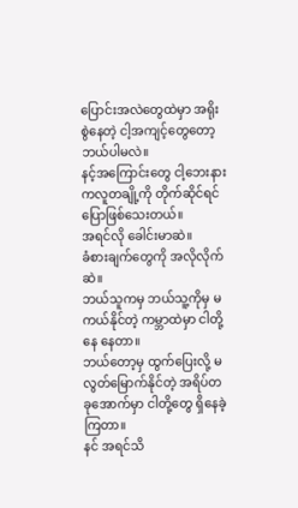ပြောင်းအလဲတွေထဲမှာ အရိုးစွဲနေတဲ့ ငါ့အကျင့်တွေတော့ ဘယ်ပါမလဲ။
နင့်အကြောင်းတွေ ငါ့ဘေးနားကလူတချို့ကို တိုက်ဆိုင်ရင် ပြောဖြစ်သေးတယ်။
အရင်လို ခေါင်းမာဆဲ။
ခံစားချက်တွေကို အလိုလိုက်ဆဲ။
ဘယ်သူကမှ ဘယ်သူ့ကိုမှ မကယ်နိုင်တဲ့ ကမ္ဘာထဲမှာ ငါတို့နေ နေတာ။
ဘယ်တော့မှ ထွက်ပြေးလို့ မလွတ်မြောက်နိုင်တဲ့ အရိပ်တခုအောက်မှာ ငါတို့တွေ ရှိနေခဲ့ကြတာ။
နင် အရင်သိ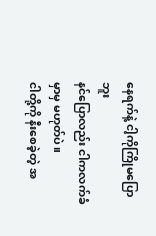နေရက်နဲ့ ငါ့ကိုကြိုမပြောဘူး
နင်ပြောလည်း ငါကလက်ခံမှာမှ မဟုတ်ပဲ။
ငါတို့ကို နီးစေခဲ့တဲ့ အ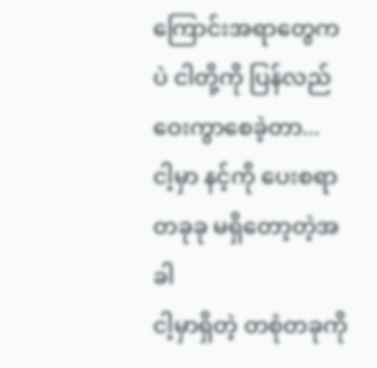ကြောင်းအရာတွေကပဲ ငါတို့ကို ပြန်လည်ဝေးကွာစေခဲ့တာ...
ငါ့မှာ နင့်ကို ပေးစရာတခုခု မရှိတော့တဲ့အခါ
ငါ့မှာရှိတဲ့ တစုံတခုကို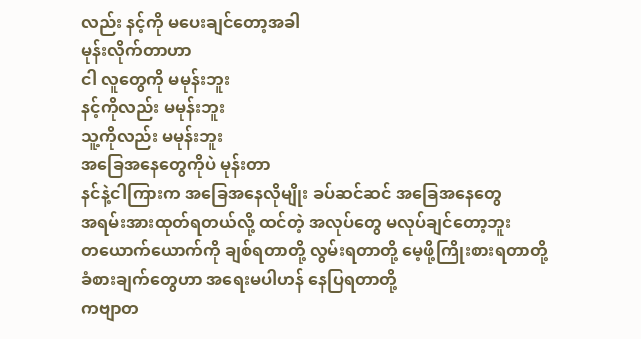လည်း နင့်ကို မပေးချင်တော့အခါ
မုန်းလိုက်တာဟာ
ငါ လူတွေကို မမုန်းဘူး
နင့်ကိုလည်း မမုန်းဘူး
သူ့ကိုလည်း မမုန်းဘူး
အခြေအနေတွေကိုပဲ မုန်းတာ
နင်နဲ့ငါကြားက အခြေအနေလိုမျိုး ခပ်ဆင်ဆင် အခြေအနေတွေ
အရမ်းအားထုတ်ရတယ်လို့ ထင်တဲ့ အလုပ်တွေ မလုပ်ချင်တော့ဘူး
တယောက်ယောက်ကို ချစ်ရတာတို့ လွမ်းရတာတို့ မေ့ဖို့ကြိုးစားရတာတို့
ခံစားချက်တွေဟာ အရေးမပါဟန် နေပြရတာတို့
ကဗျာတ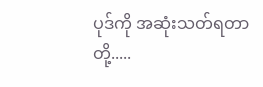ပုဒ်ကို အဆုံးသတ်ရတာတို့.....